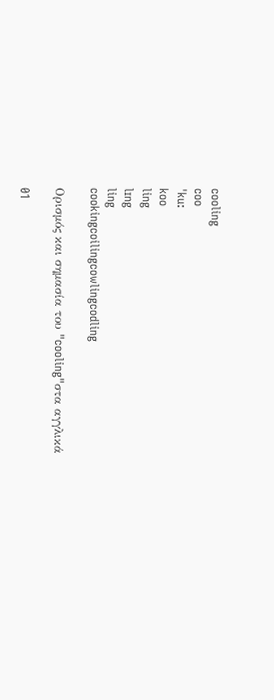cooling
coo
ˈku:
koo
ling
lɪng
ling
cookingcoilingcowlingcodling

Ορισμός και σημασία του "cooling"στα αγγλικά

01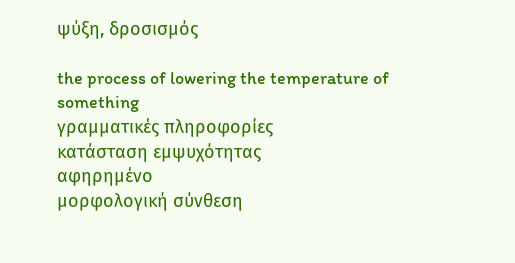ψύξη, δροσισμός

the process of lowering the temperature of something
γραμματικές πληροφορίες
κατάσταση εμψυχότητας
αφηρημένο
μορφολογική σύνθεση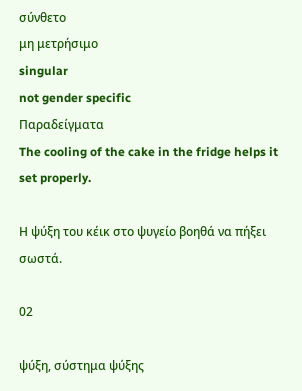σύνθετο
μη μετρήσιμο
singular
not gender specific
Παραδείγματα
The cooling of the cake in the fridge helps it set properly.

Η ψύξη του κέικ στο ψυγείο βοηθά να πήξει σωστά.

02

ψύξη, σύστημα ψύξης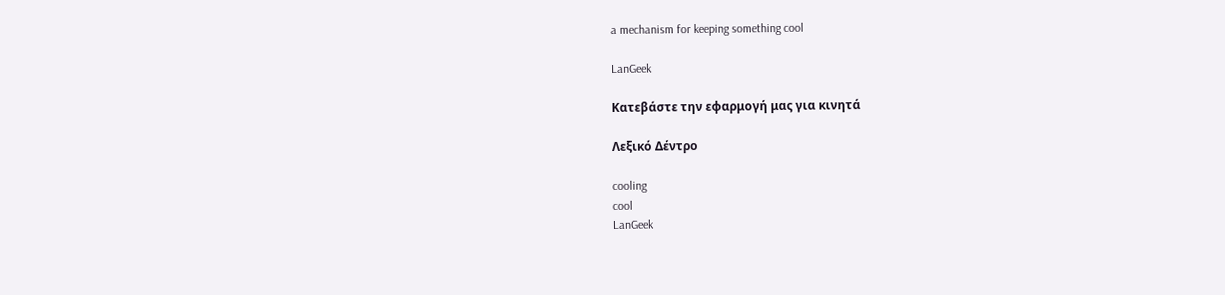a mechanism for keeping something cool

LanGeek

Κατεβάστε την εφαρμογή μας για κινητά

Λεξικό Δέντρο

cooling
cool
LanGeek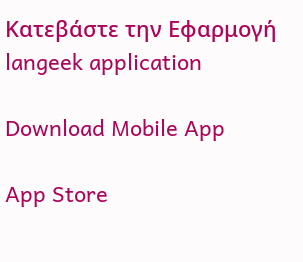Κατεβάστε την Εφαρμογή
langeek application

Download Mobile App

App Store